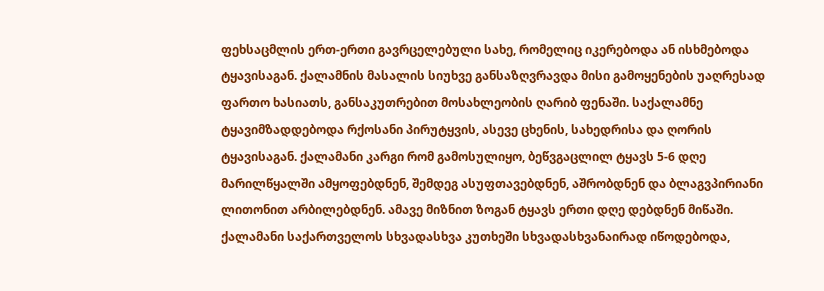ფეხსაცმლის ერთ-ერთი გავრცელებული სახე, რომელიც იკერებოდა ან ისხმებოდა ტყავისაგან. ქალამნის მასალის სიუხვე განსაზღვრავდა მისი გამოყენების უაღრესად ფართო ხასიათს, განსაკუთრებით მოსახლეობის ღარიბ ფენაში. საქალამნე ტყავიმზადდებოდა რქოსანი პირუტყვის, ასევე ცხენის, სახედრისა და ღორის ტყავისაგან. ქალამანი კარგი რომ გამოსულიყო, ბეწვგაცლილ ტყავს 5-6 დღე მარილწყალში ამყოფებდნენ, შემდეგ ასუფთავებდნენ, აშრობდნენ და ბლაგვპირიანი ლითონით არბილებდნენ. ამავე მიზნით ზოგან ტყავს ერთი დღე დებდნენ მიწაში. ქალამანი საქართველოს სხვადასხვა კუთხეში სხვადასხვანაირად იწოდებოდა,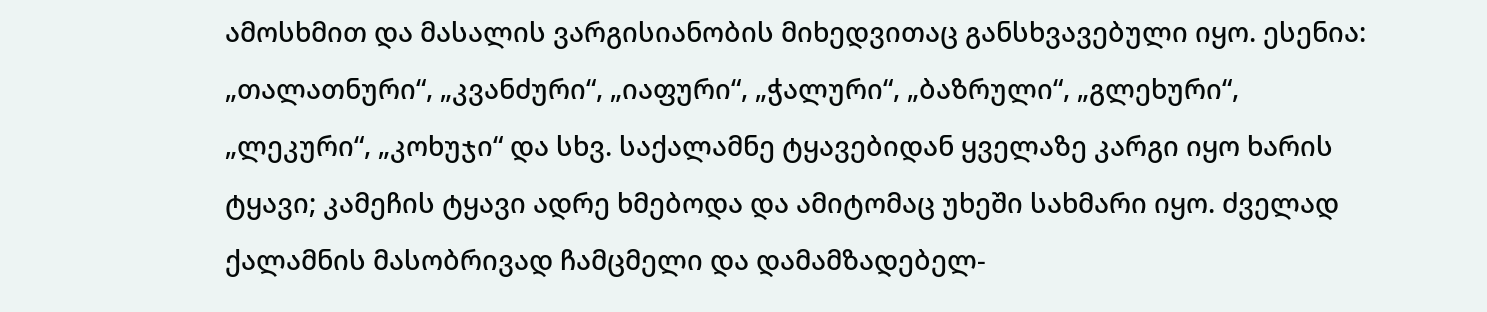ამოსხმით და მასალის ვარგისიანობის მიხედვითაც განსხვავებული იყო. ესენია: „თალათნური“, „კვანძური“, „იაფური“, „ჭალური“, „ბაზრული“, „გლეხური“, „ლეკური“, „კოხუჯი“ და სხვ. საქალამნე ტყავებიდან ყველაზე კარგი იყო ხარის ტყავი; კამეჩის ტყავი ადრე ხმებოდა და ამიტომაც უხეში სახმარი იყო. ძველად ქალამნის მასობრივად ჩამცმელი და დამამზადებელ-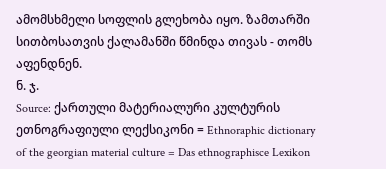ამომსხმელი სოფლის გლეხობა იყო. ზამთარში სითბოსათვის ქალამანში წმინდა თივას - თომს აფენდნენ.
ნ. ჯ.
Source: ქართული მატერიალური კულტურის ეთნოგრაფიული ლექსიკონი = Ethnoraphic dictionary of the georgian material culture = Das ethnographisce Lexikon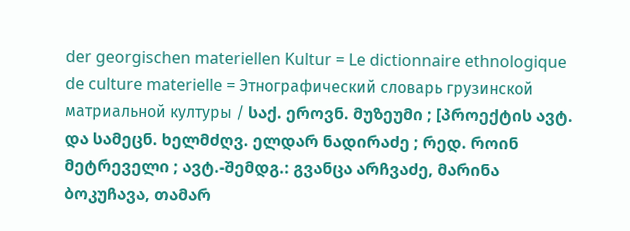der georgischen materiellen Kultur = Le dictionnaire ethnologique de culture materielle = Этнографический словарь грузинской матриальной културы / საქ. ეროვნ. მუზეუმი ; [პროექტის ავტ. და სამეცნ. ხელმძღვ. ელდარ ნადირაძე ; რედ. როინ მეტრეველი ; ავტ.-შემდგ.: გვანცა არჩვაძე, მარინა ბოკუჩავა, თამარ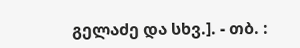გელაძე და სხვ.]. - თბ. :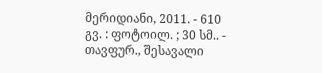მერიდიანი, 2011. - 610 გვ. : ფოტოილ. ; 30 სმ.. - თავფურ., შესავალი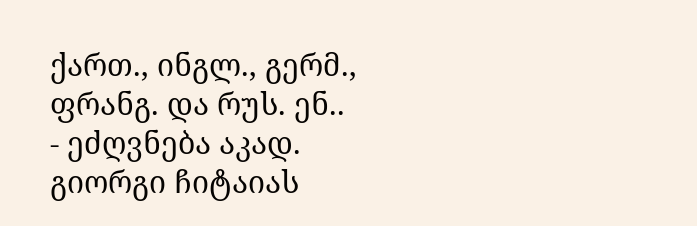ქართ., ინგლ., გერმ., ფრანგ. და რუს. ენ.. - ეძღვნება აკად. გიორგი ჩიტაიას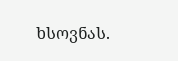ხსოვნას.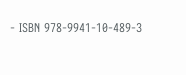- ISBN 978-9941-10-489-3